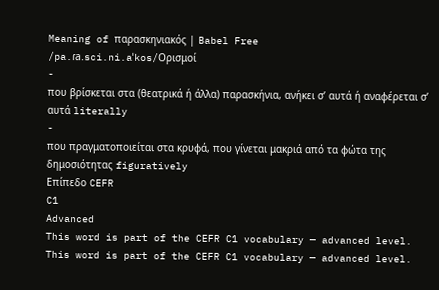Meaning of παρασκηνιακός | Babel Free
/pa.ɾa.sci.ni.aˈkos/Ορισμοί
-
που βρίσκεται στα (θεατρικά ή άλλα) παρασκήνια, ανήκει σ’ αυτά ή αναφέρεται σ’ αυτά literally
-
που πραγματοποιείται στα κρυφά, που γίνεται μακριά από τα φώτα της δημοσιότητας figuratively
Επίπεδο CEFR
C1
Advanced
This word is part of the CEFR C1 vocabulary — advanced level.
This word is part of the CEFR C1 vocabulary — advanced level.